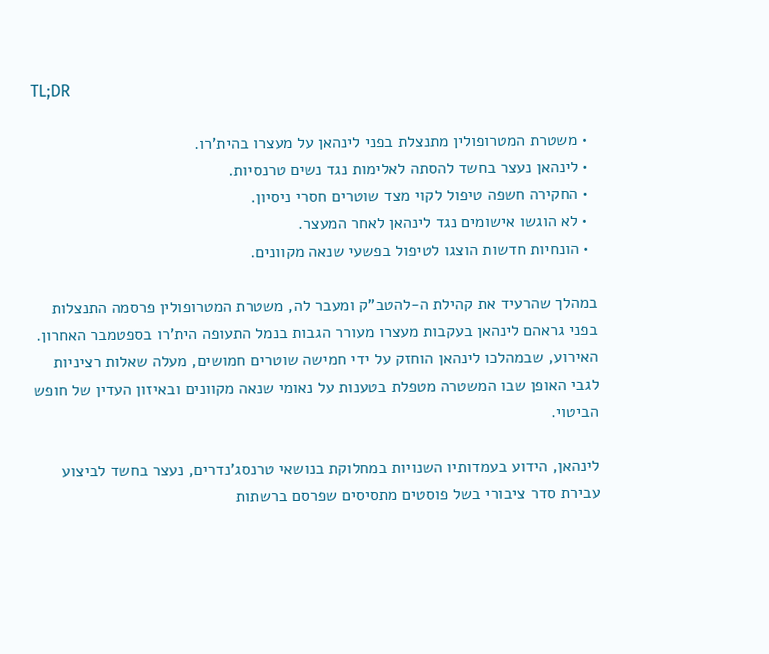TL;DR

  • משטרת המטרופולין מתנצלת בפני לינהאן על מעצרו בהית'רו.
  • לינהאן נעצר בחשד להסתה לאלימות נגד נשים טרנסיות.
  • החקירה חשפה טיפול לקוי מצד שוטרים חסרי ניסיון.
  • לא הוגשו אישומים נגד לינהאן לאחר המעצר.
  • הונחיות חדשות הוצגו לטיפול בפשעי שנאה מקוונים.

במהלך שהרעיד את קהילת ה-להטב"ק ומעבר לה, משטרת המטרופולין פרסמה התנצלות בפני גראהם לינהאן בעקבות מעצרו מעורר הגבות בנמל התעופה הית'רו בספטמבר האחרון. האירוע, שבמהלכו לינהאן הוחזק על ידי חמישה שוטרים חמושים, מעלה שאלות רציניות לגבי האופן שבו המשטרה מטפלת בטענות על נאומי שנאה מקוונים ובאיזון העדין של חופש הביטוי.

לינהאן, הידוע בעמדותיו השנויות במחלוקת בנושאי טרנסג'נדרים, נעצר בחשד לביצוע עבירת סדר ציבורי בשל פוסטים מתסיסים שפרסם ברשתות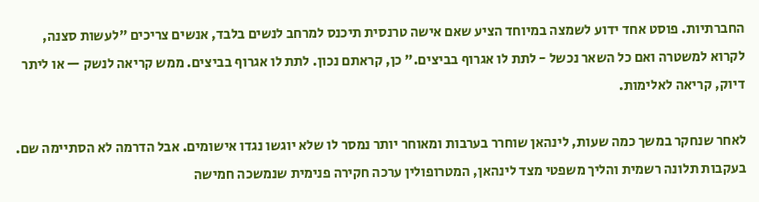החברתיות. פוסט אחד ידוע לשמצה במיוחד הציע שאם אישה טרנסית תיכנס למרחב לנשים בלבד, אנשים צריכים "לעשות סצנה, לקרוא למשטרה ואם כל השאר נכשל - לתת לו אגרוף בביצים." כן, קראתם נכון. לתת לו אגרוף בביצים. ממש קריאה לנשק — או ליתר דיוק, קריאה לאלימות.

לאחר שנחקר במשך כמה שעות, לינהאן שוחרר בערבות ומאוחר יותר נמסר לו שלא יוגשו נגדו אישומים. אבל הדרמה לא הסתיימה שם. בעקבות תלונה רשמית והליך משפטי מצד לינהאן, המטרופולין ערכה חקירה פנימית שנמשכה חמישה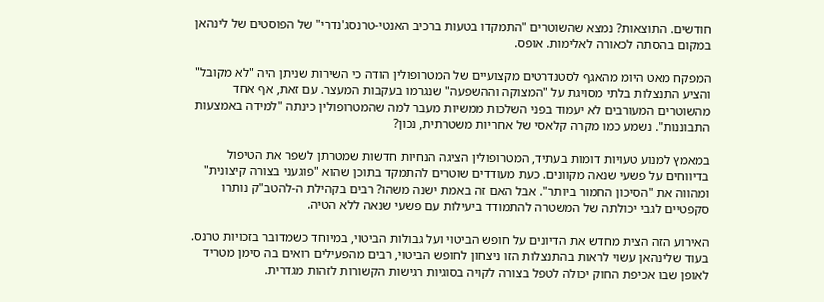חודשים. התוצאות? נמצא שהשוטרים "התמקדו בטעות ברכיב האנטי-טרנסג'נדרי" של הפוסטים של לינהאן במקום בהסתה לכאורה לאלימות. אופס.

המפקח מאט היומ מהאגף לסטנדרטים מקצועיים של המטרופולין הודה כי השירות שניתן היה "לא מקובל" והציע התנצלות בלתי מסויגת על "המצוקה וההשפעה" שנגרמו בעקבות המעצר. עם זאת, אף אחד מהשוטרים המעורבים לא יעמוד בפני השלכות ממשיות מעבר למה שהמטרופולין כינתה "למידה באמצעות התבוננות". נשמע כמו מקרה קלאסי של אחריות משטרתית, נכון?

במאמץ למנוע טעויות דומות בעתיד, המטרופולין הציגה הנחיות חדשות שמטרתן לשפר את הטיפול בדיווחים על פשעי שנאה מקוונים. כעת מעודדים שוטרים להתמקד בתוכן שהוא "פוגעני בצורה קיצונית" ומהווה את "הסיכון החמור ביותר". אבל האם זה באמת ישנה משהו? רבים בקהילת ה-להטב"ק נותרו סקפטיים לגבי יכולתה של המשטרה להתמודד ביעילות עם פשעי שנאה ללא הטיה.

האירוע הזה הצית מחדש את הדיונים על חופש הביטוי ועל גבולות הביטוי, במיוחד כשמדובר בזכויות טרנס. בעוד שלינהאן עשוי לראות בהתנצלות הזו ניצחון לחופש הביטוי, רבים מהפעילים רואים בה סימן מטריד לאופן שבו אכיפת החוק יכולה לטפל בצורה לקויה בסוגיות רגישות הקשורות לזהות מגדרית.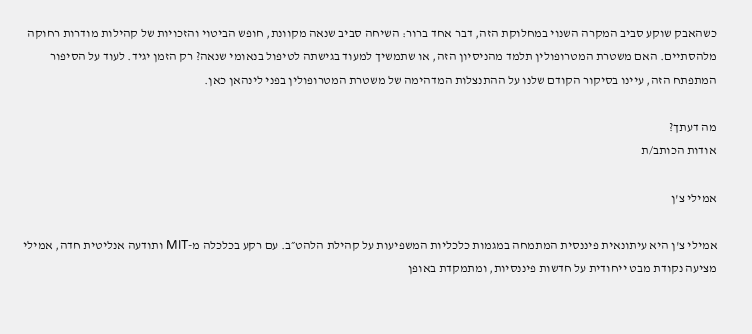כשהאבק שוקע סביב המקרה השנוי במחלוקת הזה, דבר אחד ברור: השיחה סביב שנאה מקוונת, חופש הביטוי והזכויות של קהילות מודרות רחוקה מלהסתיים. האם משטרת המטרופולין תלמד מהניסיון הזה, או שתמשיך למעוד בגישתה לטיפול בנאומי שנאה? רק הזמן יגיד. לעוד על הסיפור המתפתח הזה, עיינו בסיקור הקודם שלנו על ההתנצלות המדהימה של משטרת המטרופולין בפני לינהאן כאן.

מה דעתך?
אודות הכותב/ת

אמילי צ'ן

אמילי צ'ן היא עיתונאית פיננסית המתמחה במגמות כלכליות המשפיעות על קהילת הלהט״ב. עם רקע בכלכלה מ-MIT ותודעה אנליטית חדה, אמילי מציעה נקודת מבט ייחודית על חדשות פיננסיות, ומתמקדת באופן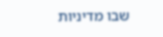שבו מדיניות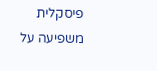פיסקלית משפיעה על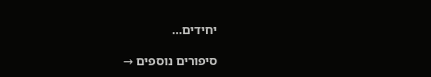יחידים…

סיפורים נוספים →